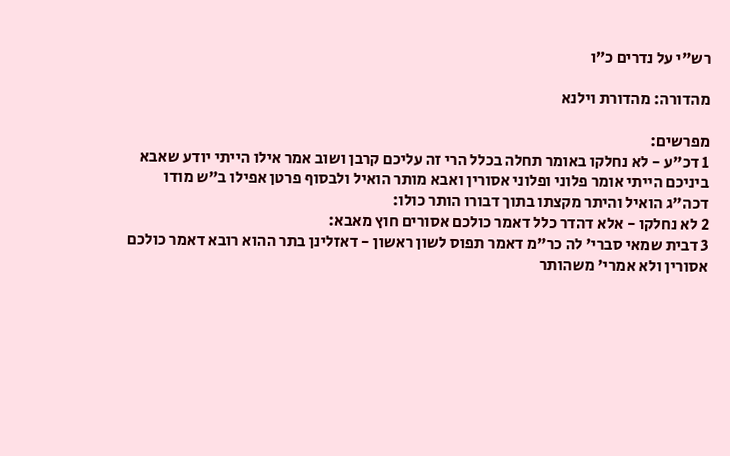רש"י על נדרים כ״ו

מהדורה: מהדורת וילנא

מפרשים:
1 דכ"ע - לא נחלקו באומר תחלה בכלל הרי זה עליכם קרבן ושוב אמר אילו הייתי יודע שאבא ביניכם הייתי אומר פלוני ופלוני אסורין ואבא מותר הואיל ולבסוף פרטן אפילו ב"ש מודו דכה"ג הואיל והיתר מקצתו בתוך דבורו הותר כולו:
2 לא נחלקו - אלא דהדר כלל דאמר כולכם אסורים חוץ מאבא:
3 דבית שמאי סברי' לה כר"מ דאמר תפוס לשון ראשון - דאזלינן בתר ההוא רובא דאמר כולכם אסורין ולא אמרי' משהותר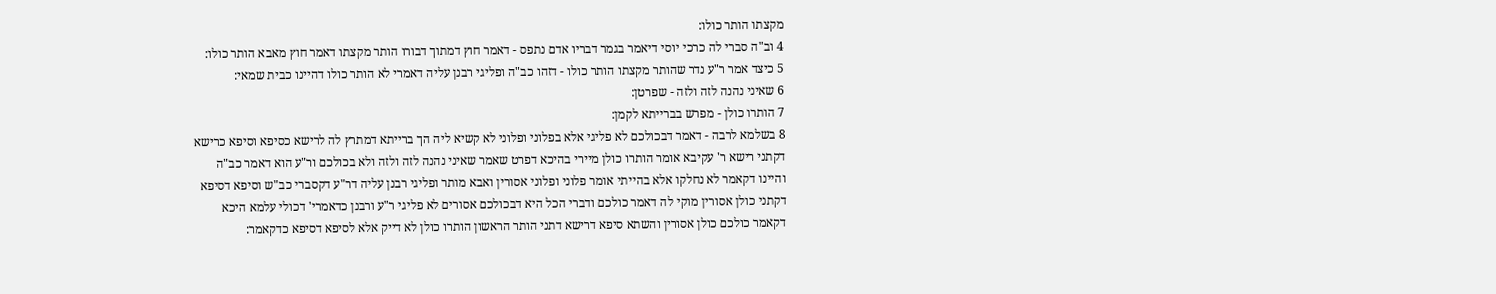מקצתו הותר כולו:
4 וב"ה סברי לה כרכי יוסי דיאמר בגמר דבריו אדם נתפס - דאמר חוץ דמתוך דבורו הותר מקצתו דאמר חוץ מאבא הותר כולו:
5 כיצד אמר ר"ע נדר שהותר מקצתו הותר כולו - דזהו כב"ה ופליגי רבנן עליה דאמרי לא הותר כולו דהיינו כבית שמאי:
6 שאיני נהנה לזה ולזה - שפרטן:
7 הותרו כולן - מפרש בברייתא לקמן:
8 בשלמא לרבה - דאמר דבכולכם לא פליגי אלא בפלוני ופלוני לא קשיא ליה הך ברייתא דמתרץ לה לרישא כסיפא וסיפא כרישא דקתני רישא ר' עקיבא אומר הותרו כולן מיירי בהיכא דפרט שאמר שאיני נהנה לזה ולזה ולא בכולכם ור"ע הוא דאמר כב"ה והיינו דקאמר לא נחלקו אלא בהייתי אומר פלוני ופלוני אסורין ואבא מותר ופליגי רבנן עליה דר"ע דקסברי כב"ש וסיפא דסיפא דקתני כולן אסורין מוקי לה דאמר כולכם ודברי הכל היא דבכולכם אסורים לא פליגי ר"ע ורבנן כדאמרי' דכולי עלמא היכא דקאמר כולכם כולן אסורין והשתא סיפא דרישא דתני הותר הראשון הותרו כולן לא דייק אלא לסיפא דסיפא כדקאמר: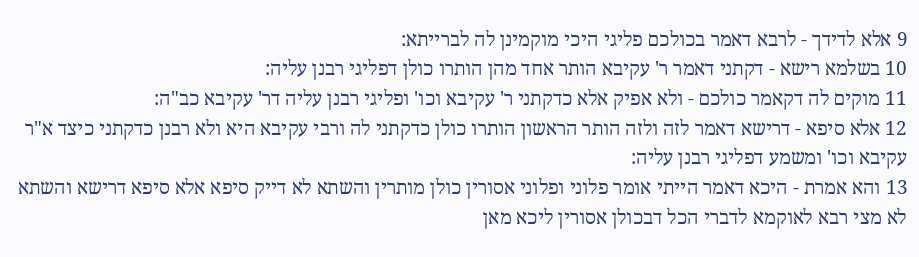9 אלא לדידך - לרבא דאמר בכולכם פליגי היכי מוקמינן לה לברייתא:
10 בשלמא רישא - דקתני דאמר ר' עקיבא הותר אחד מהן הותרו כולן דפליגי רבנן עליה:
11 מוקים לה דקאמר כולכם - ולא אפיק אלא כדקתני ר' עקיבא וכו' ופליגי רבנן עליה דר' עקיבא כב"ה:
12 אלא סיפא - דרישא דאמר לזה ולזה הותר הראשון הותרו כולן כדקתני לה ורבי עקיבא היא ולא רבנן כדקתני כיצד א"ר עקיבא וכו' ומשמע דפליגי רבנן עליה:
13 והא אמרת - היכא דאמר הייתי אומר פלוני ופלוני אסורין כולן מותרין והשתא לא דייק סיפא אלא סיפא דרישא והשתא לא מצי רבא לאוקמא לדברי הכל דבכולן אסורין ליכא מאן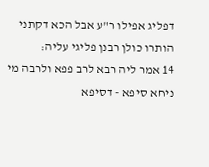דפליג אפילו ר"ע אבל הכא דקתני הותרו כולן רבנן פליגי עליה:
14 אמר ליה רבא לרב פפא ולרבה מי ניחא סיפא - דסיפא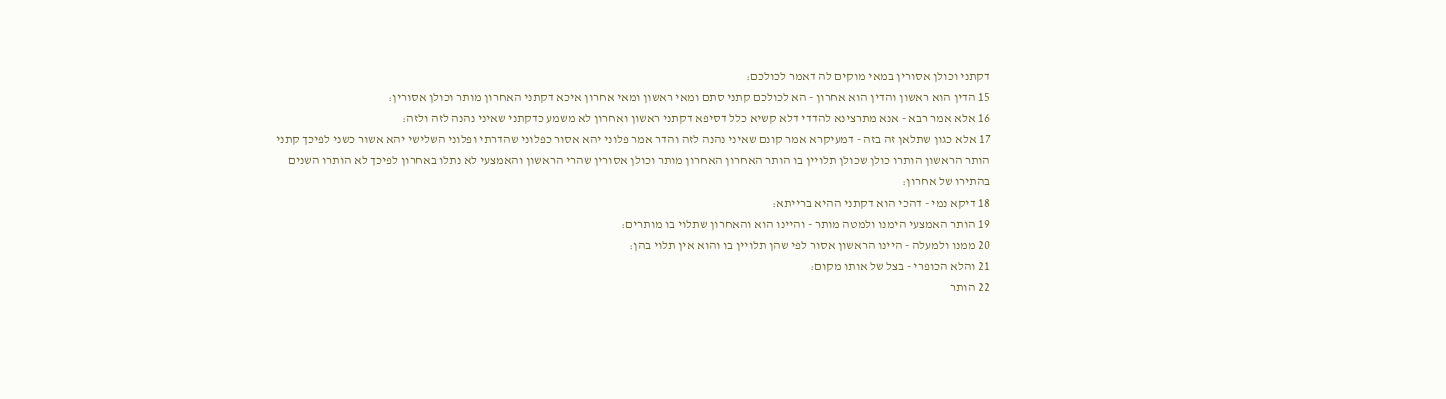דקתני וכולן אסורין במאי מוקים לה דאמר לכולכם:
15 הדין הוא ראשון והדין הוא אחרון - הא לכולכם קתני סתם ומאי ראשון ומאי אחרון איכא דקתני האחרון מותר וכולן אסורין:
16 אלא אמר רבא - אנא מתרצינא להדדי דלא קשיא כלל דסיפא דקתני ראשון ואחרון לא משמע כדקתני שאיני נהנה לזה ולזה:
17 אלא כגון שתלאן זה בזה - דמעיקרא אמר קונם שאיני נהנה לזה והדר אמר פלוני יהא אסור כפלוני שהדרתי ופלוני השלישי יהא אשור כשני לפיכך קתני הותר הראשון הותרו כולן שכולן תלויין בו הותר האחרון האחרון מותר וכולן אסורין שהרי הראשון והאמצעי לא נתלו באחרון לפיכך לא הותרו השנים בהתירו של אחרון:
18 דיקא נמי - דהכי הוא דקתני ההיא ברייתא:
19 הותר האמצעי הימנו ולמטה מותר - והיינו הוא והאחרון שתלוי בו מותרים:
20 ממנו ולמעלה - היינו הראשון אסור לפי שהן תלויין בו והוא אין תלוי בהן:
21 והלא הכופרי - בצל של אותו מקום:
22 הותר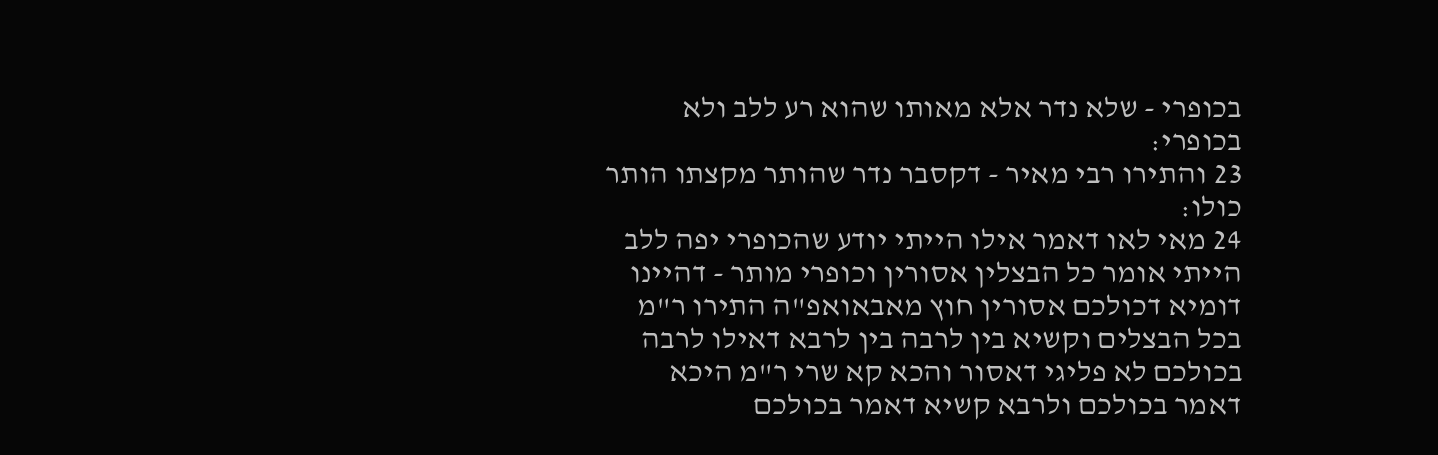בכופרי - שלא נדר אלא מאותו שהוא רע ללב ולא בכופרי:
23 והתירו רבי מאיר - דקסבר נדר שהותר מקצתו הותר כולו:
24 מאי לאו דאמר אילו הייתי יודע שהכופרי יפה ללב הייתי אומר כל הבצלין אסורין וכופרי מותר - דהיינו דומיא דכולכם אסורין חוץ מאבאואפ"ה התירו ר"מ בכל הבצלים וקשיא בין לרבה בין לרבא דאילו לרבה בכולכם לא פליגי דאסור והכא קא שרי ר"מ היכא דאמר בכולכם ולרבא קשיא דאמר בכולכם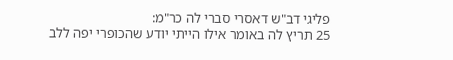פליגי דב"ש דאסרי סברי לה כר"מ:
25 תריץ לה באומר אילו הייתי יודע שהכופרי יפה ללב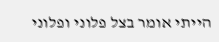הייתי אומר בצל פלוני ופלוני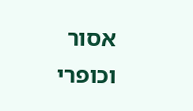אסור וכופרי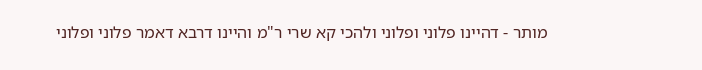מותר - דהיינו פלוני ופלוני ולהכי קא שרי ר"מ והיינו דרבא דאמר פלוני ופלוני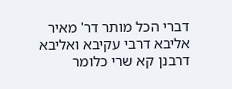דברי הכל מותר דר' מאיר אליבא דרבי עקיבא ואליבא דרבנן קא שרי כלומר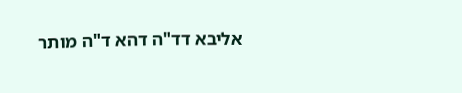אליבא דד"ה דהא ד"ה מותר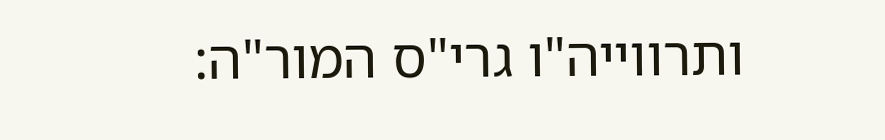ותרווייה"ו גרי"ס המור"ה: